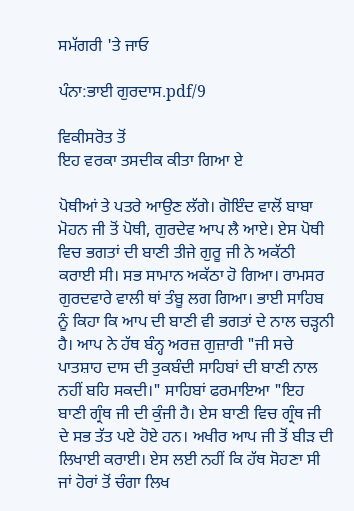ਸਮੱਗਰੀ 'ਤੇ ਜਾਓ

ਪੰਨਾ:ਭਾਈ ਗੁਰਦਾਸ.pdf/9

ਵਿਕੀਸਰੋਤ ਤੋਂ
ਇਹ ਵਰਕਾ ਤਸਦੀਕ ਕੀਤਾ ਗਿਆ ਏ

ਪੋਥੀਆਂ ਤੇ ਪਤਰੇ ਆਉਣ ਲੱਗੇ। ਗੋਇੰਦ ਵਾਲੋਂ ਬਾਬਾ ਮੋਹਨ ਜੀ ਤੋਂ ਪੋਥੀ, ਗੁਰਦੇਵ ਆਪ ਲੈ ਆਏ। ਏਸ ਪੋਥੀ ਵਿਚ ਭਗਤਾਂ ਦੀ ਬਾਣੀ ਤੀਜੇ ਗੁਰੂ ਜੀ ਨੇ ਅਕੱਠੀ ਕਰਾਈ ਸੀ। ਸਭ ਸਾਮਾਨ ਅਕੱਠਾ ਹੋ ਗਿਆ। ਰਾਮਸਰ ਗੁਰਦਵਾਰੇ ਵਾਲੀ ਥਾਂ ਤੰਬੂ ਲਗ ਗਿਆ। ਭਾਈ ਸਾਹਿਬ ਨੂੰ ਕਿਹਾ ਕਿ ਆਪ ਦੀ ਬਾਣੀ ਵੀ ਭਗਤਾਂ ਦੇ ਨਾਲ ਚੜ੍ਹਨੀ ਹੈ। ਆਪ ਨੇ ਹੱਥ ਬੰਨ੍ਹ ਅਰਜ਼ ਗੁਜ਼ਾਰੀ "ਜੀ ਸਚੇ ਪਾਤਸ਼ਾਹ ਦਾਸ ਦੀ ਤੁਕਬੰਦੀ ਸਾਹਿਬਾਂ ਦੀ ਬਾਣੀ ਨਾਲ ਨਹੀਂ ਬਹਿ ਸਕਦੀ।" ਸਾਹਿਬਾਂ ਫਰਮਾਇਆ "ਇਹ ਬਾਣੀ ਗ੍ਰੰਥ ਜੀ ਦੀ ਕੁੰਜੀ ਹੈ। ਏਸ ਬਾਣੀ ਵਿਚ ਗ੍ਰੰਥ ਜੀ ਦੇ ਸਭ ਤੱਤ ਪਏ ਹੋਏ ਹਨ। ਅਖੀਰ ਆਪ ਜੀ ਤੋਂ ਬੀੜ ਦੀ ਲਿਖਾਈ ਕਰਾਈ। ਏਸ ਲਈ ਨਹੀਂ ਕਿ ਹੱਥ ਸੋਹਣਾ ਸੀ ਜਾਂ ਹੋਰਾਂ ਤੋਂ ਚੰਗਾ ਲਿਖ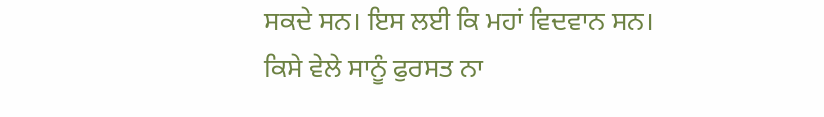ਸਕਦੇ ਸਨ। ਇਸ ਲਈ ਕਿ ਮਹਾਂ ਵਿਦਵਾਨ ਸਨ। ਕਿਸੇ ਵੇਲੇ ਸਾਨੂੰ ਫੁਰਸਤ ਨਾ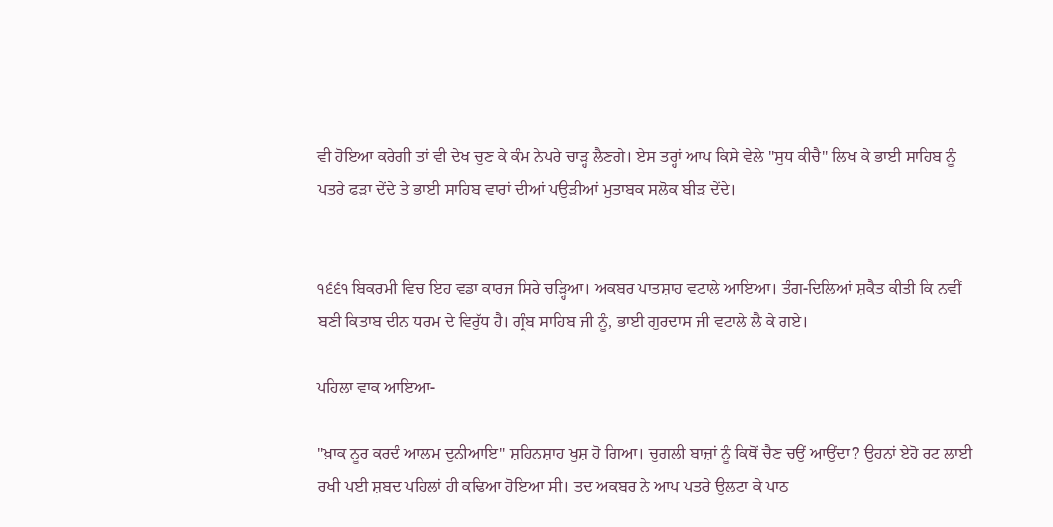ਵੀ ਹੋਇਆ ਕਰੇਗੀ ਤਾਂ ਵੀ ਦੇਖ ਚੁਣ ਕੇ ਕੰਮ ਨੇਪਰੇ ਚਾੜ੍ਹ ਲੈਣਗੇ। ਏਸ ਤਰ੍ਹਾਂ ਆਪ ਕਿਸੇ ਵੇਲੇ "ਸੁਧ ਕੀਚੈ" ਲਿਖ ਕੇ ਭਾਈ ਸਾਹਿਬ ਨੂੰ ਪਤਰੇ ਫੜਾ ਦੇਂਦੇ ਤੇ ਭਾਈ ਸਾਹਿਬ ਵਾਰਾਂ ਦੀਆਂ ਪਉੜੀਆਂ ਮੁਤਾਬਕ ਸਲੋਕ ਬੀੜ ਦੇਂਦੇ।


੧੬੬੧ ਬਿਕਰਮੀ ਵਿਚ ਇਹ ਵਡਾ ਕਾਰਜ ਸਿਰੇ ਚੜ੍ਹਿਆ। ਅਕਬਰ ਪਾਤਸ਼ਾਹ ਵਟਾਲੇ ਆਇਆ। ਤੰਗ-ਦਿਲਿਆਂ ਸ਼ਕੈਤ ਕੀਤੀ ਕਿ ਨਵੀਂ ਬਣੀ ਕਿਤਾਬ ਦੀਨ ਧਰਮ ਦੇ ਵਿਰੁੱਧ ਹੈ। ਗ੍ਰੰਬ ਸਾਹਿਬ ਜੀ ਨੂੰ, ਭਾਈ ਗੁਰਦਾਸ ਜੀ ਵਟਾਲੇ ਲੈ ਕੇ ਗਏ।

ਪਹਿਲਾ ਵਾਕ ਆਇਆ-

"ਖ਼ਾਕ ਨੂਰ ਕਰਦੰ ਆਲਮ ਦੁਨੀਆਇ" ਸ਼ਹਿਨਸ਼ਾਹ ਖੁਸ਼ ਹੋ ਗਿਆ। ਚੁਗਲੀ ਬਾਜ਼ਾਂ ਨੂੰ ਕਿਥੋਂ ਚੈਣ ਚਉਂ ਆਉਂਦਾ? ਉਹਨਾਂ ਏਹੋ ਰਟ ਲਾਈ ਰਖੀ ਪਈ ਸ਼ਬਦ ਪਹਿਲਾਂ ਹੀ ਕਢਿਆ ਹੋਇਆ ਸੀ। ਤਦ ਅਕਬਰ ਨੇ ਆਪ ਪਤਰੇ ਉਲਟਾ ਕੇ ਪਾਠ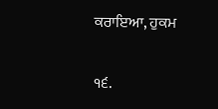ਕਰਾਇਆ, ਹੁਕਮ

੧੬.